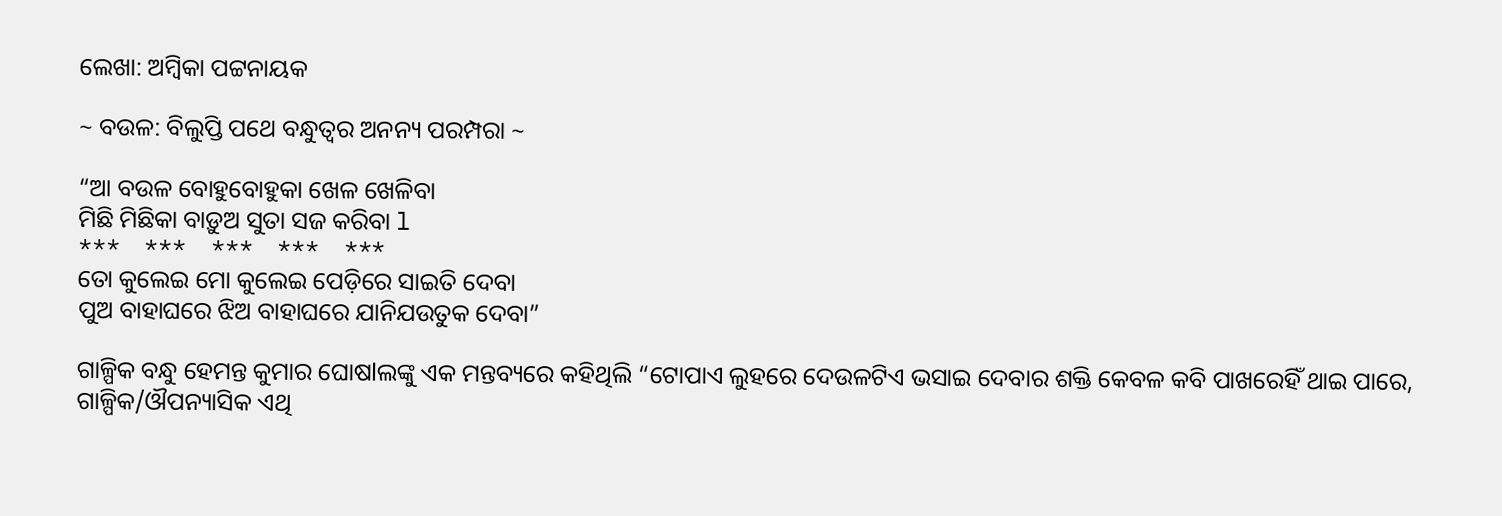ଲେଖା: ଅମ୍ବିକା ପଟ୍ଟନାୟକ

~ ବଉଳ: ବିଲୁପ୍ତି ପଥେ ବନ୍ଧୁତ୍ୱର ଅନନ୍ୟ ପରମ୍ପରା ~

“ଆ ବଉଳ ବୋହୁବୋହୁକା ଖେଳ ଖେଳିବା
ମିଛି ମିଛିକା ବାଡ଼ୁଅ ସୁତା ସଜ କରିବା l
***    ***    ***    ***    ***
ତୋ କୁଲେଇ ମୋ କୁଲେଇ ପେଡ଼ିରେ ସାଇତି ଦେବା
ପୁଅ ବାହାଘରେ ଝିଅ ବାହାଘରେ ଯାନିଯଉତୁକ ଦେବା”

ଗାଳ୍ପିକ ବନ୍ଧୁ ହେମନ୍ତ କୁମାର ଘୋଷlଲଙ୍କୁ ଏକ ମନ୍ତବ୍ୟରେ କହିଥିଲି “ଟୋପାଏ ଲୁହରେ ଦେଉଳଟିଏ ଭସାଇ ଦେବାର ଶକ୍ତି କେବଳ କବି ପାଖରେହିଁ ଥାଇ ପାରେ, ଗାଳ୍ପିକ/ଔପନ୍ୟାସିକ ଏଥି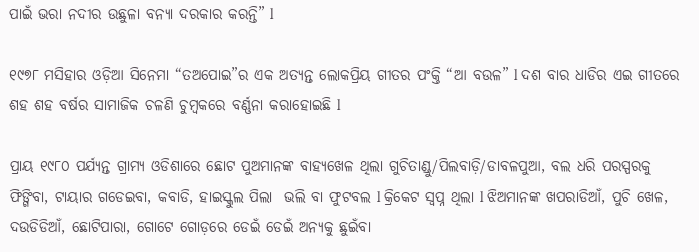ପାଇଁ ଭରା ନଦୀର ଉଛୁଳା ବନ୍ୟା ଦରକାର କରନ୍ତି” l

୧୯୭୮ ମସିହାର ଓଡ଼ିଆ ସିନେମା “ତଅପୋଇ”ର ଏକ ଅତ୍ୟନ୍ତ ଲୋକପ୍ରିୟ ଗୀତର ପଂକ୍ତି “ଆ ବଉଳ” l ଦଶ ବାର ଧାଡିର ଏଇ ଗୀତରେ ଶହ ଶହ ବର୍ଷର ସାମାଜିକ ଚଳଣି ଚୁମ୍ବକରେ ବର୍ଣ୍ଣନା କରାହୋଇଛି l

ପ୍ରାୟ ୧୯୮୦ ପର୍ଯ୍ୟନ୍ତ ଗ୍ରାମ୍ୟ ଓଡିଶାରେ ଛୋଟ ପୁଅମାନଙ୍କ ବାହ୍ୟଖେଳ ଥିଲା ଗୁଚିତାଣ୍ଡୁ/ପିଲବାଡ଼ି/ଡାବଳପୁଆ, ବଲ ଧରି ପରସ୍ପରକୁ ଫିଙ୍ଗିବା, ଟାୟାର ଗଡେଇବା, କବାଡି, ହାଇସ୍କୁଲ ପିଲା  ଭଲି ବା ଫୁଟବଲ l କ୍ରିକେଟ ସ୍ବପ୍ନ ଥିଲା l ଝିଅମାନଙ୍କ ଖପରାଡିଆଁ, ପୁଚି ଖେଳ, ଦଉଡିଡିଆଁ, ଛୋଟିପାରା, ଗୋଟେ ଗୋଡ଼ରେ ଡେଇଁ ଡେଇଁ ଅନ୍ୟକୁ ଛୁଇଁବା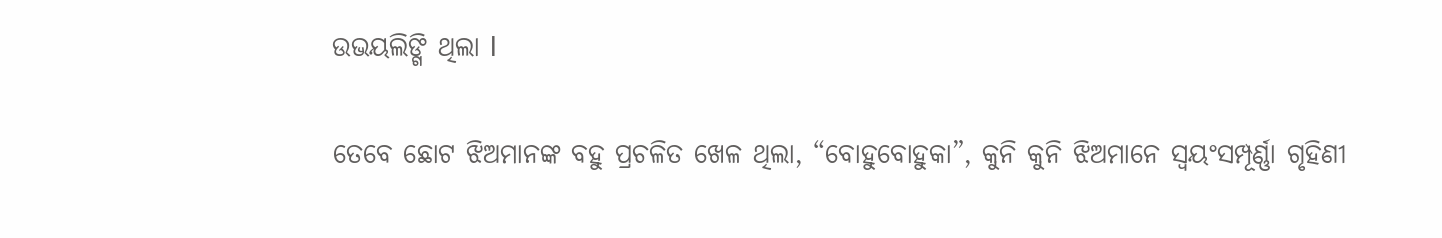ଉଭୟଲିଙ୍ଗି ଥିଲା l

ତେବେ ଛୋଟ ଝିଅମାନଙ୍କ ବହୁ ପ୍ରଚଳିତ ଖେଳ ଥିଲା, “ବୋହୁବୋହୁକା”, କୁନି କୁନି ଝିଅମାନେ ସ୍ୱୟଂସମ୍ପୂର୍ଣ୍ଣା ଗୃହିଣୀ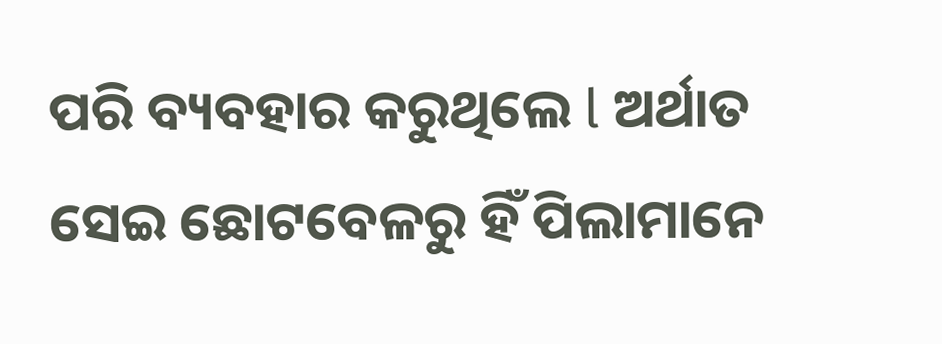ପରି ବ୍ୟବହାର କରୁଥିଲେ l ଅର୍ଥାତ ସେଇ ଛୋଟବେଳରୁ ହିଁ ପିଲାମାନେ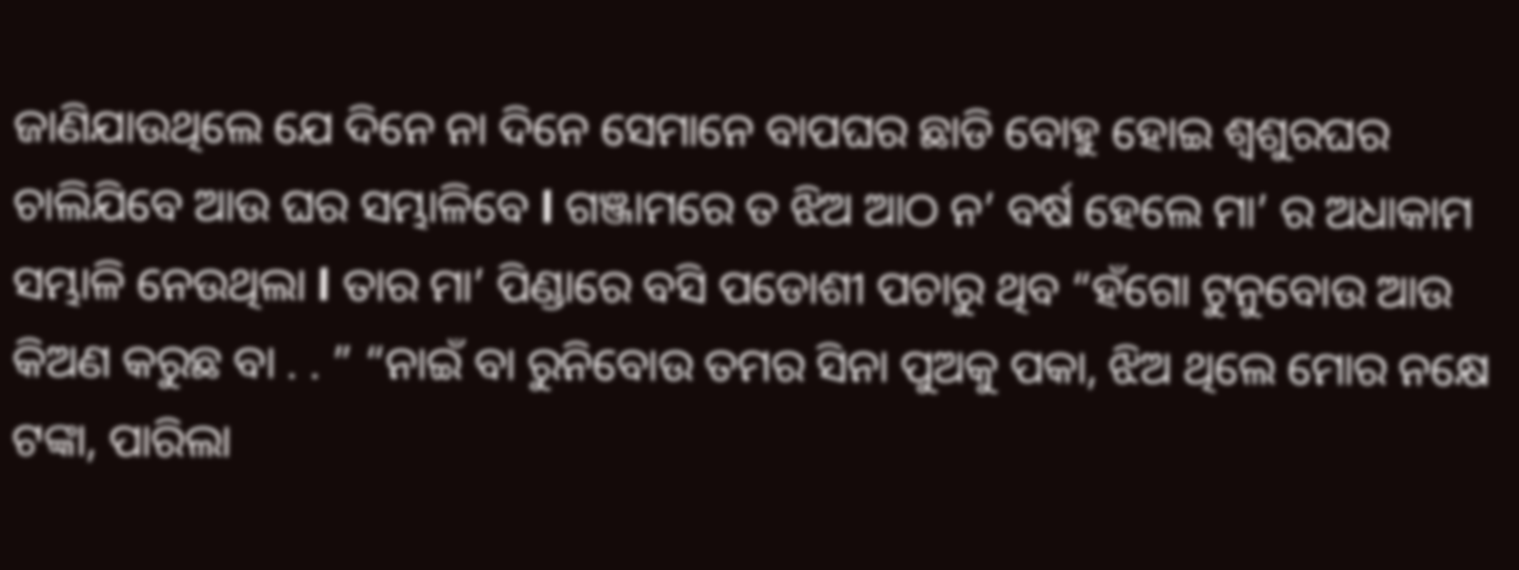ଜାଣିଯାଉଥିଲେ ଯେ ଦିନେ ନା ଦିନେ ସେମାନେ ବାପଘର ଛାଡି ବୋହୁ ହୋଇ ଶ୍ୱଶୁରଘର ଚାଲିଯିବେ ଆଉ ଘର ସମ୍ଭାଳିବେ l ଗଞ୍ଜାମରେ ତ ଝିଅ ଆଠ ନ’ ବର୍ଷ ହେଲେ ମା’ ର ଅଧାକାମ ସମ୍ଭାଳି ନେଉଥିଲା l ତାର ମା’ ପିଣ୍ଡାରେ ବସି ପଡୋଶୀ ପଚାରୁ ଥିବ “ହଁଗୋ ଟୁନୁବୋଉ ଆଉ କିଅଣ କରୁଛ ବା . . ” “ନାଇଁ ବା ରୁନିବୋଉ ତମର ସିନା ପୁଅକୁ ପକା, ଝିଅ ଥିଲେ ମୋର ନକ୍ଷେ ଟଙ୍କା, ପାରିଲା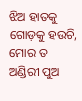ଝିଅ ହାତକୁ ଗୋଡ଼କୁ ହଉଚି, ମୋର ତ ଅଣ୍ଡିରୀ ପୁଅ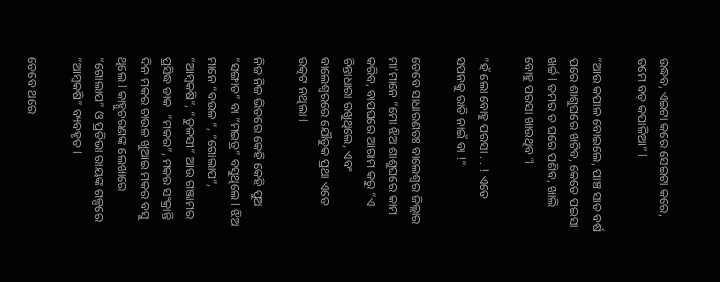ଉଦ୍ଧବ, ଏଇଟା କରେ ସେଇଟା କରେ, ତମେ ବଡ଼ କପାଳିଆ” l

“ଆଉ କପାଳ ବୋଇଲେ, ପାଞ୍ଚ ସାତ ବର୍ଷ ପରେ ଶାଶୁଘରେ ଖଟିବ, କେତେ ପଇସା ଖର୍ଚ୍ଚ l ତମର ତ ଘରେ ପଶିବ, ଖାଲି ବୋହୁ ପରସା ଖାଉଥିବ “l

“ହଁ ଲୋ ବୋହୁ ପରସା . . ! ଏତେ ସପନକୁ ରାତି ନାଇଁ ବା !”

ତେବେ ସାଧାରଣତଃ ବାଲେଶ୍ୱର ଜିଲ୍ଲାର ମା’ମାନେ “ମୋ ଝିଅ ଶାଶୁଘରେ କାମ କରିବ, ବାପଘରେ ଆରାମ କରୁ “ଏ ଚିନ୍ତାଧାରା ରଖୁଥିଲେ, ଏବଂ ବାଲେଶ୍ୱରରେ ଯୌତୁକ ପ୍ରଥା ଏତେ ଉତ୍କଟ ନଥିଲା l

ନିଜ ନିଜ ଭିତରେ କେହି କେହି ପୁଅ “ସଙ୍ଗାତ” ବା “ମଇତ୍ର” ବସୁଥିଲେ l ଝିଅ ମାନେ “ବଉଳ “, “ଗୋଲାପ”,  “ଆମ୍ବକଷି”, “ତୁଳସୀ” ଆଉ ଗଞ୍ଜାମର ପ୍ରସିଦ୍ଧ ଡାକ  “ମକର”, ମକର ସଂକ୍ରାନ୍ତି ଦିନ ମକର ଚାଉଳ ଖୁଆଇ ମକର ବସୁ ଥିଲେ l କାହ୍ନୁଚରଣଙ୍କ ଲେଖାରେ “ଗୋଲାପ” ଓ ପ୍ରତିଭା ରାୟଙ୍କ ଗଳ୍ପରେ “ଆମ୍ବକଷି” ବ୍ୟବହୃତ l

ତେବେ ଥରେ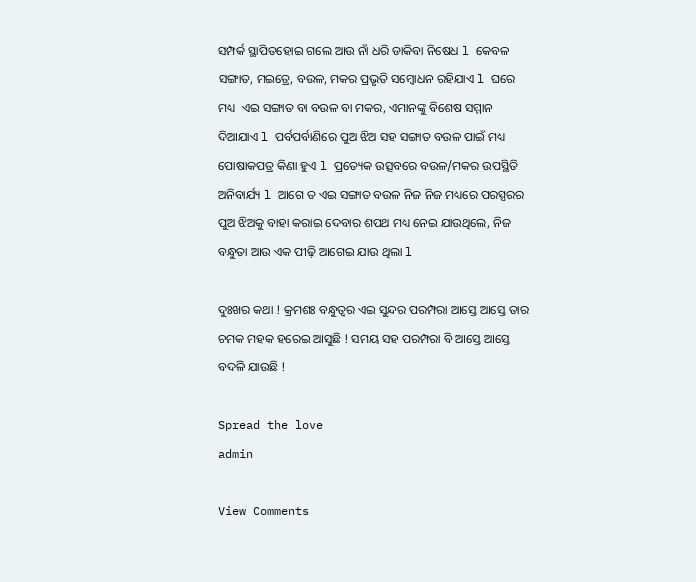ସମ୍ପର୍କ ସ୍ଥାପିତହୋଇ ଗଲେ ଆଉ ନାଁ ଧରି ଡାକିବା ନିଷେଧ l କେବଳ ସଙ୍ଗାତ, ମଇତ୍ରେ, ବଉଳ, ମକର ପ୍ରଭୃତି ସମ୍ବୋଧନ ରହିଯାଏ l ଘରେ ମଧ୍ୟ  ଏଇ ସଙ୍ଗାତ ବା ବଉଳ ବା ମକର, ଏମାନଙ୍କୁ ବିଶେଷ ସମ୍ମାନ ଦିଆଯାଏ l ପର୍ବପର୍ବାଣିରେ ପୁଅ ଝିଅ ସହ ସଙ୍ଗାତ ବଉଳ ପାଇଁ ମଧ୍ୟ ପୋଷାକପତ୍ର କିଣା ହୁଏ l ପ୍ରତ୍ୟେକ ଉତ୍ସବରେ ବଉଳ/ମକର ଉପସ୍ଥିତି ଅନିବାର୍ଯ୍ୟ l ଆଗେ ତ ଏଇ ସଙ୍ଗାତ ବଉଳ ନିଜ ନିଜ ମଧ୍ୟରେ ପରସ୍ପରର ପୁଅ ଝିଅକୁ ବାହା କରାଇ ଦେବାର ଶପଥ ମଧ୍ୟ ନେଇ ଯାଉଥିଲେ, ନିଜ ବନ୍ଧୁତା ଆଉ ଏକ ପୀଢ଼ି ଆଗେଇ ଯାଉ ଥିଲା l

ଦୁଃଖର କଥା ! କ୍ରମଶଃ ବନ୍ଧୁତ୍ୱର ଏଇ ସୁନ୍ଦର ପରମ୍ପରା ଆସ୍ତେ ଆସ୍ତେ ତାର ଚମକ ମହକ ହରେଇ ଆସୁଛି ! ସମୟ ସହ ପରମ୍ପରା ବି ଆସ୍ତେ ଆସ୍ତେ ବଦଳି ଯାଉଛି !

Spread the love
admin

View Comments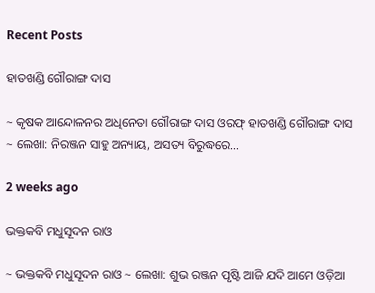Recent Posts

ହାତଖଣ୍ଡି ଗୌରାଙ୍ଗ ଦାସ

~ କୃଷକ ଆନ୍ଦୋଳନର ଅଧିନେତା ଗୌରାଙ୍ଗ ଦାସ ଓରଫ୍ ହାତଖଣ୍ଡି ଗୌରାଙ୍ଗ ଦାସ ~ ଲେଖା: ନିରଞ୍ଜନ ସାହୁ ଅନ୍ୟାୟ, ଅସତ୍ୟ ବିରୁଦ୍ଧରେ…

2 weeks ago

ଭକ୍ତକବି ମଧୁସୂଦନ ରାଓ

~ ଭକ୍ତକବି ମଧୁସୂଦନ ରାଓ ~ ଲେଖା: ଶୁଭ ରଞ୍ଜନ ପୃଷ୍ଟି ଆଜି ଯଦି ଆମେ ଓଡ଼ିଆ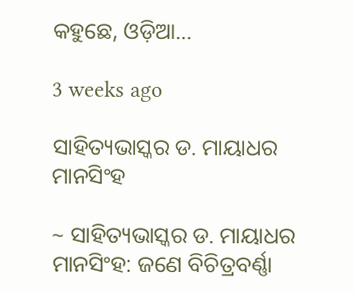କହୁଛେ, ଓଡ଼ିଆ…

3 weeks ago

ସାହିତ୍ୟଭାସ୍କର ଡ. ମାୟାଧର ମାନସିଂହ

~ ସାହିତ୍ୟଭାସ୍କର ଡ. ମାୟାଧର ମାନସିଂହ: ଜଣେ ବିଚିତ୍ରବର୍ଣ୍ଣା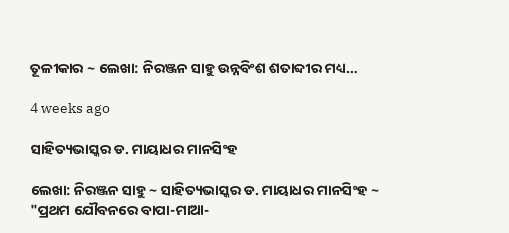ତୂଳୀକାର ~ ଲେଖା: ନିରଞ୍ଜନ ସାହୁ ଉନ୍ନବିଂଶ ଶତାବ୍ଦୀର ମଧ୍ୟ…

4 weeks ago

ସାହିତ୍ୟଭାସ୍କର ଡ. ମାୟାଧର ମାନସିଂହ

ଲେଖା: ନିରଞ୍ଜନ ସାହୁ ~ ସାହିତ୍ୟଭାସ୍କର ଡ. ମାୟାଧର ମାନସିଂହ ~ "ପ୍ରଥମ ଯୌବନରେ ବାପା-ମାଆ-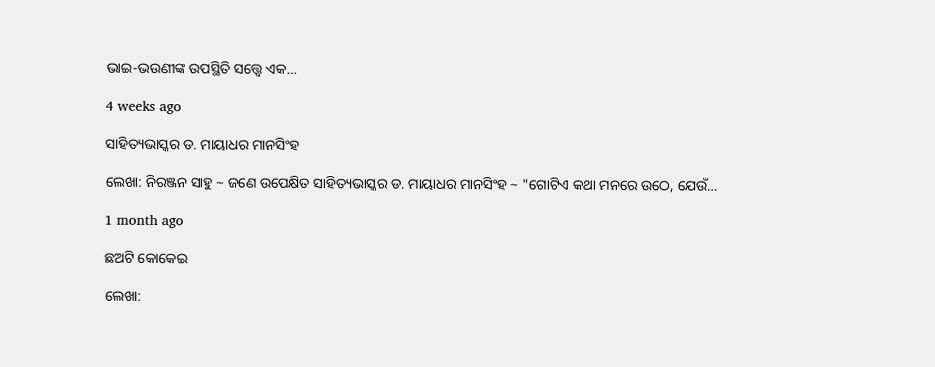ଭାଇ-ଭଉଣୀଙ୍କ ଉପସ୍ଥିତି ସତ୍ତ୍ୱେ ଏକ…

4 weeks ago

ସାହିତ୍ୟଭାସ୍କର ଡ. ମାୟାଧର ମାନସିଂହ

ଲେଖା: ନିରଞ୍ଜନ ସାହୁ ~ ଜଣେ ଉପେକ୍ଷିତ ସାହିତ୍ୟଭାସ୍କର ଡ. ମାୟାଧର ମାନସିଂହ ~ "ଗୋଟିଏ କଥା ମନରେ ଉଠେ, ଯେଉଁ…

1 month ago

ଛଅଟି କୋକେଇ

ଲେଖା: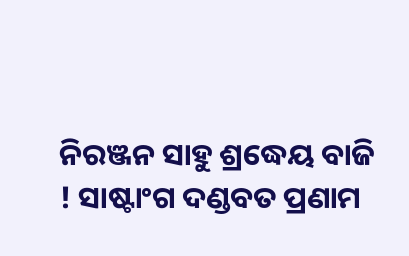ନିରଞ୍ଜନ ସାହୁ ଶ୍ରଦ୍ଧେୟ ବାଜି ! ସାଷ୍ଟାଂଗ ଦଣ୍ଡବତ ପ୍ରଣାମ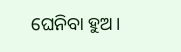ଘେନିବା ହୁଅ।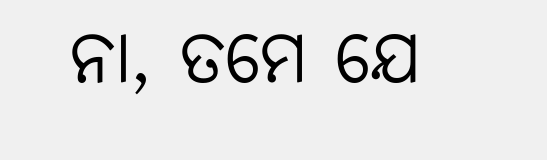ନା, ତମେ ଯେ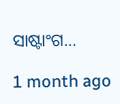ସାଷ୍ଟାଂଗ…

1 month ago